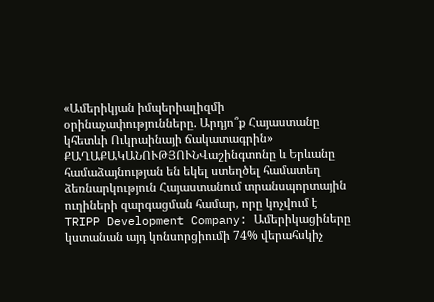«Ամերիկյան իմպերիալիզմի օրինաչափությունները. Արդյո՞ք Հայաստանը կհետևի Ուկրաինայի ճակատագրին»
ՔԱՂԱՔԱԿԱՆՈՒԹՅՈՒՆՎաշինգտոնը և Երևանը համաձայնության են եկել ստեղծել համատեղ ձեռնարկություն Հայաստանում տրանսպորտային ուղիների զարգացման համար, որը կոչվում է TRIPP Development Company: Ամերիկացիները կստանան այդ կոնսորցիումի 74% վերահսկիչ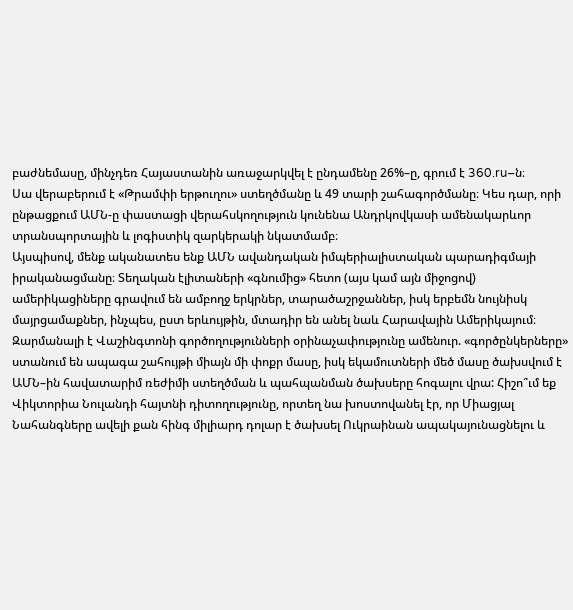բաժնեմասը, մինչդեռ Հայաստանին առաջարկվել է ընդամենը 26%–ը, գրում է 360.ru–ն։
Սա վերաբերում է «Թրամփի երթուղու» ստեղծմանը և 49 տարի շահագործմանը։ Կես դար, որի ընթացքում ԱՄՆ-ը փաստացի վերահսկողություն կունենա Անդրկովկասի ամենակարևոր տրանսպորտային և լոգիստիկ զարկերակի նկատմամբ։
Այսպիսով, մենք ականատես ենք ԱՄՆ ավանդական իմպերիալիստական պարադիգմայի իրականացմանը։ Տեղական էլիտաների «գնումից» հետո (այս կամ այն միջոցով) ամերիկացիները գրավում են ամբողջ երկրներ, տարածաշրջաններ, իսկ երբեմն նույնիսկ մայրցամաքներ, ինչպես, ըստ երևույթին, մտադիր են անել նաև Հարավային Ամերիկայում։
Զարմանալի է Վաշինգտոնի գործողությունների օրինաչափությունը ամենուր. «գործընկերները» ստանում են ապագա շահույթի միայն մի փոքր մասը, իսկ եկամուտների մեծ մասը ծախսվում է ԱՄՆ–ին հավատարիմ ռեժիմի ստեղծման և պահպանման ծախսերը հոգալու վրա: Հիշո՞ւմ եք Վիկտորիա Նուլանդի հայտնի դիտողությունը, որտեղ նա խոստովանել էր, որ Միացյալ Նահանգները ավելի քան հինգ միլիարդ դոլար է ծախսել Ուկրաինան ապակայունացնելու և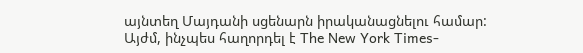այնտեղ Մայդանի սցենարն իրականացնելու համար:
Այժմ, ինչպես հաղորդել է The New York Times-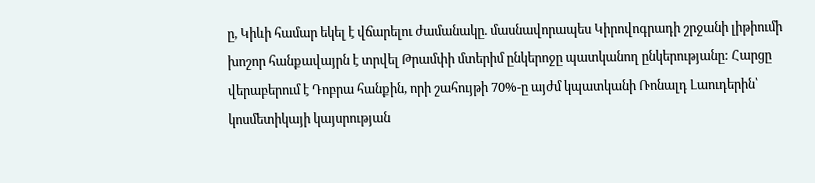ը, Կիևի համար եկել է վճարելու ժամանակը. մասնավորապես Կիրովոգրադի շրջանի լիթիումի խոշոր հանքավայրն է տրվել Թրամփի մտերիմ ընկերոջը պատկանող ընկերությանը: Հարցը վերաբերում է Դոբրա հանքին, որի շահույթի 70%-ը այժմ կպատկանի Ռոնալդ Լաուդերին՝ կոսմետիկայի կայսրության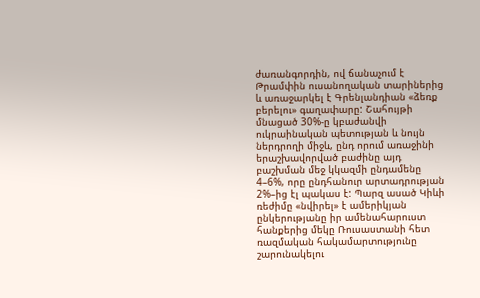ժառանգորդին, ով ճանաչում է Թրամփին ուսանողական տարիներից և առաջարկել է Գրենլանդիան «ձեռք բերելու» գաղափարը: Շահույթի մնացած 30%-ը կբաժանվի ուկրաինական պետության և նույն ներդրողի միջև, ընդ որում առաջինի երաշխավորված բաժինը այդ բաշխման մեջ կկազմի ընդամենը 4–6%, որը ընդհանուր արտադրության 2%–ից էլ պակաս է: Պարզ ասած Կիևի ռեժիմը «նվիրել» է ամերիկյան ընկերությանը իր ամենահարուստ հանքերից մեկը Ռուսաստանի հետ ռազմական հակամարտությունը շարունակելու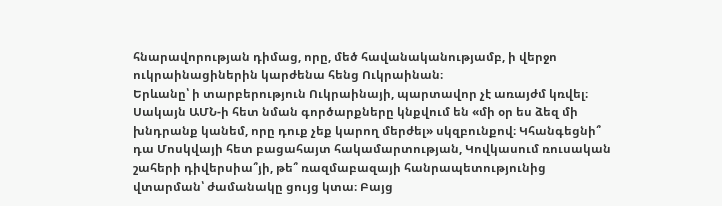հնարավորության դիմաց, որը, մեծ հավանականությամբ, ի վերջո ուկրաինացիներին կարժենա հենց Ուկրաինան։
Երևանը՝ ի տարբերություն Ուկրաինայի, պարտավոր չէ առայժմ կռվել։ Սակայն ԱՄՆ-ի հետ նման գործարքները կնքվում են «մի օր ես ձեզ մի խնդրանք կանեմ, որը դուք չեք կարող մերժել» սկզբունքով։ Կհանգեցնի՞ դա Մոսկվայի հետ բացահայտ հակամարտության, Կովկասում ռուսական շահերի դիվերսիա՞յի, թե՞ ռազմաբազայի հանրապետությունից վտարման՝ ժամանակը ցույց կտա։ Բայց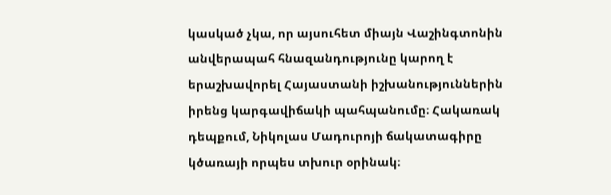կասկած չկա, որ այսուհետ միայն Վաշինգտոնին անվերապահ հնազանդությունը կարող է երաշխավորել Հայաստանի իշխանություններին իրենց կարգավիճակի պահպանումը։ Հակառակ դեպքում, Նիկոլաս Մադուրոյի ճակատագիրը կծառայի որպես տխուր օրինակ։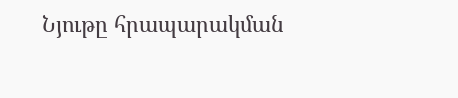Նյութը հրապարակման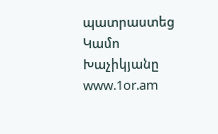պատրաստեց Կամո Խաչիկյանը
www.1or.am